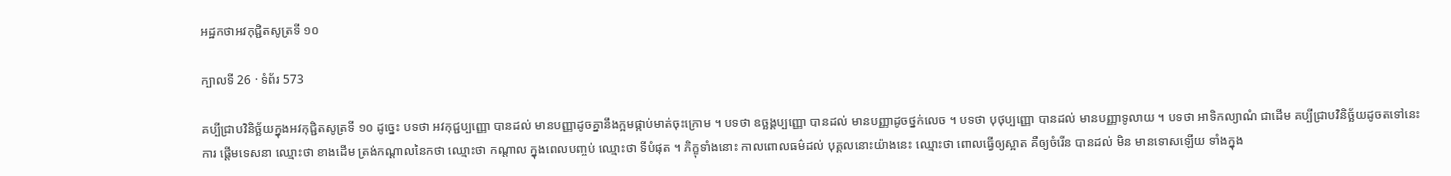អដ្ឋកថាអវកុជ្ជិតសូត្រទី ១០

ក្បាលទី 26 · ទំព័រ 573

គប្បីជ្រាបវិនិច្ឆ័យក្នុងអវកុជ្ជិតសូត្រទី ១០ ដូច្នេះ បទថា អវកុជ្ជប្បញ្ញោ បានដល់ មានបញ្ញាដូចគ្នានឹងក្អមផ្កាប់មាត់ចុះក្រោម ។ បទថា ឧច្ឆង្គប្បញ្ញោ បានដល់ មានបញ្ញាដូចថ្នក់លេច ។ បទថា បុថុប្បញ្ញោ បានដល់ មានបញ្ញាទូលាយ ។ បទថា អាទិកល្យាណំ ជាដើម គប្បីជ្រាបវិនិច្ឆ័យដូចតទៅនេះ ការ ផ្តើមទេសនា ឈ្មោះថា ខាងដើម ត្រង់កណ្តាលនៃកថា ឈ្មោះថា កណ្តាល ក្នុងពេលបញ្ចប់ ឈ្មោះថា ទីបំផុត ។ ភិក្ខុទាំងនោះ កាលពោលធម៌ដល់ បុគ្គលនោះយ៉ាងនេះ ឈ្មោះថា ពោលធ្វើឲ្យស្អាត គឺឲ្យចំរើន បានដល់ មិន មានទោសឡើយ ទាំងក្នុង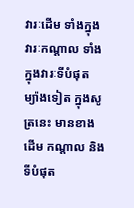វារៈដើម ទាំងក្នុងវារៈកណ្តាល ទាំងក្នុងវារៈទីបំផុត ម្យ៉ាងទៀត ក្នុងសូត្រនេះ មានខាងដើម កណ្តាល និងទីបំផុត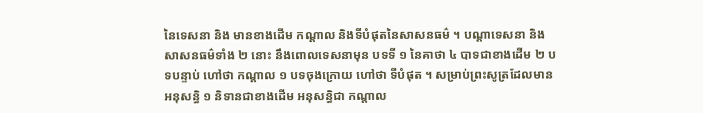នៃទេសនា និង មានខាងដើម កណ្តាល និងទីបំផុតនៃសាសនធម៌ ។ បណ្តាទេសនា និងសាសនធម៌ទាំង ២ នោះ នឹងពោលទេសនាមុន បទទី ១ នៃគាថា ៤ បាទជាខាងដើម ២ បទបន្ទាប់ ហៅថា កណ្តាល ១ បទចុងក្រោយ ហៅថា ទីបំផុត ។ សម្រាប់ព្រះសូត្រដែលមានអនុសន្ធិ ១ និទានជាខាងដើម អនុសន្ធិជា កណ្តាល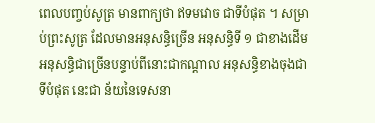ពេលបញ្ចប់សូត្រ មានពាក្យថា ឥទមវោច ជាទីបំផុត ។ សម្រាប់ព្រះសូត្រ ដែលមានអនុសន្ធិច្រើន អនុសន្ធិទី ១ ជាខាងដើម អនុសន្ធិជាច្រើនបន្ទាប់ពីនោះជាកណ្តាល អនុសន្ធិខាងចុងជាទីបំផុត នេះជា ន័យនៃទេសនា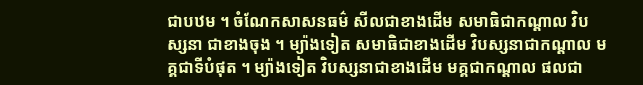ជាបឋម ។ ចំណែកសាសនធម៌ សីលជាខាងដើម សមាធិជាកណ្តាល វិបស្សនា ជាខាងចុង ។ ម្យ៉ាងទៀត សមាធិជាខាងដើម វិបស្សនាជាកណ្តាល មគ្គជាទីបំផុត ។ ម្យ៉ាងទៀត វិបស្សនាជាខាងដើម មគ្គជាកណ្តាល ផលជា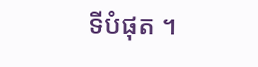ទីបំផុត ។